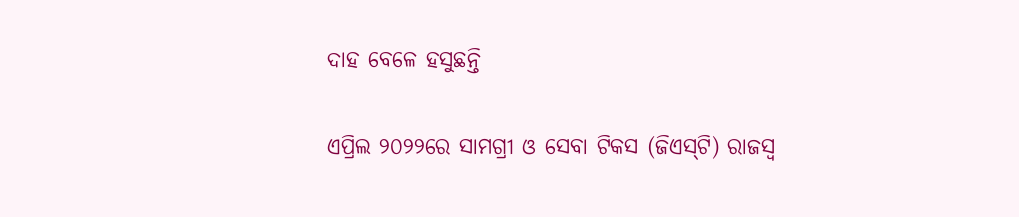ଦାହ ବେଳେ ହସୁଛନ୍ତି

ଏପ୍ରିଲ ୨୦୨୨ରେ ସାମଗ୍ରୀ ଓ ସେବା ଟିକସ (ଜିଏସ୍‌ଟି) ରାଜସ୍ବ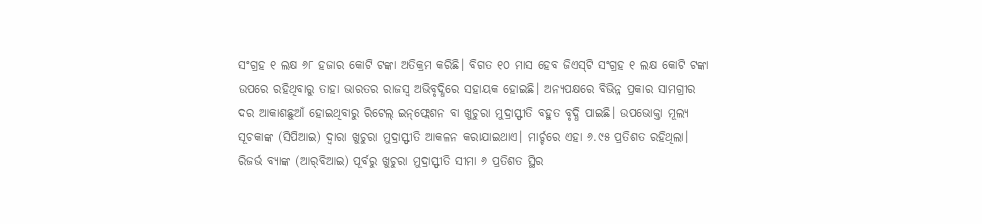ସଂଗ୍ରହ ୧ ଲକ୍ଷ ୬୮ ହଜାର କୋଟି ଟଙ୍କା ଅତିକ୍ରମ କରିଛି। ବିଗତ ୧୦ ମାସ ହେବ ଜିଏସ୍‌ଟି ସଂଗ୍ରହ ୧ ଲକ୍ଷ କୋଟି ଟଙ୍କା ଉପରେ ରହିଥିବାରୁ ତାହା ଭାରତର ରାଜସ୍ବ ଅଭିବୃଦ୍ଧିରେ ସହାୟକ ହୋଇଛି। ଅନ୍ୟପକ୍ଷରେ ବିଭିନ୍ନ ପ୍ରକାର ସାମଗ୍ରୀର ଦର ଆକାଶଛୁଆଁ ହୋଇଥିବାରୁ ରିଟେଲ୍‌ ଇନ୍‌ଫ୍ଲେଶନ ବା ଖୁଚୁରା ମୁଦ୍ରାସ୍ଫୀତି ବହୁତ ବୃଦ୍ଧି ପାଇଛି। ଉପଭୋକ୍ତା ମୂଲ୍ୟ ସୂଚକାଙ୍କ (ସିପିଆଇ) ଦ୍ୱାରା ଖୁଚୁରା ମୁଦ୍ରାସ୍ଫୀତି ଆକଳନ କରାଯାଇଥାଏ। ମାର୍ଚ୍ଚରେ ଏହା ୬.୯୫ ପ୍ରତିଶତ ରହିଥିଲା। ରିଜର୍ଭ ବ୍ୟାଙ୍କ (ଆର୍‌ବିଆଇ) ପୂର୍ବରୁ ଖୁଚୁରା ମୁଦ୍ରାସ୍ଫୀତି ସୀମା ୬ ପ୍ରତିଶତ ସ୍ଥିର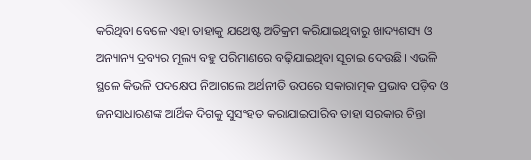କରିଥିବା ବେଳେ ଏହା ତାହାକୁ ଯଥେଷ୍ଟ ଅତିକ୍ରମ କରିଯାଇଥିବାରୁ ଖାଦ୍ୟଶସ୍ୟ ଓ ଅନ୍ୟାନ୍ୟ ଦ୍ରବ୍ୟର ମୂଲ୍ୟ ବହୁ ପରିମାଣରେ ବଢ଼ିଯାଇଥିବା ସୂଚାଇ ଦେଉଛି। ଏଭଳି ସ୍ଥଳେ କିଭଳି ପଦକ୍ଷେପ ନିଆଗଲେ ଅର୍ଥନୀତି ଉପରେ ସକାରାତ୍ମକ ପ୍ରଭାବ ପଡ଼ିବ ଓ ଜନସାଧାରଣଙ୍କ ଆର୍ଥିକ ଦିଗକୁ ସୁସଂହତ କରାଯାଇପାରିବ ତାହା ସରକାର ଚିନ୍ତା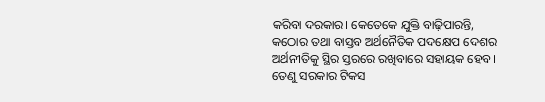କରିବା ଦରକାର। କେତେକେ ଯୁକ୍ତି ବାଢ଼ିପାରନ୍ତି, କଠୋର ତଥା ବାସ୍ତବ ଅର୍ଥନୈତିକ ପଦକ୍ଷେପ ଦେଶର ଅର୍ଥନୀତିକୁ ସ୍ଥିର ସ୍ତରରେ ରଖିବାରେ ସହାୟକ ହେବ। ତେଣୁ ସରକାର ଟିକସ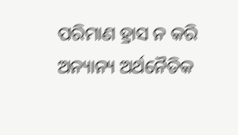ପରିମାଣ ହ୍ରାସ ନ କରି ଅନ୍ୟାନ୍ୟ ଅର୍ଥନୈତିକ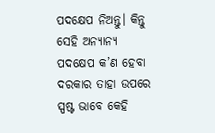ପଦକ୍ଷେପ ନିଅନ୍ତୁ। କିନ୍ତୁ ସେହି ଅନ୍ୟାନ୍ୟ ପଦକ୍ଷେପ କ’ଣ ହେବା ଦରକାର ତାହା ଉପରେ ସ୍ପଷ୍ଟ ଭାବେ କେହି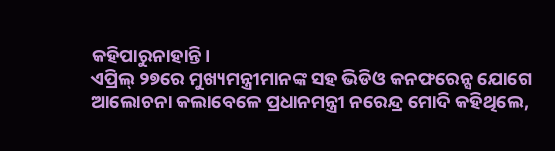କହିପାରୁନାହାନ୍ତି।
ଏପ୍ରିଲ୍‌ ୨୭ରେ ମୁଖ୍ୟମନ୍ତ୍ରୀମାନଙ୍କ ସହ ଭିଡିଓ କନଫରେନ୍ସ ଯୋଗେ ଆଲୋଚନା କଲାବେଳେ ପ୍ରଧାନମନ୍ତ୍ରୀ ନରେନ୍ଦ୍ର ମୋଦି କହିଥିଲେ,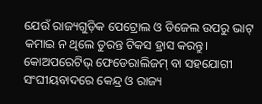ଯେଉଁ ରାଜ୍ୟଗୁଡ଼ିକ ପେଟ୍ରୋଲ ଓ ଡିଜେଲ ଉପରୁ ଭାଟ୍‌ କମାଇ ନ ଥିଲେ ତୁରନ୍ତ ଟିକସ ହ୍ରାସ କରନ୍ତୁ। କୋଅପରେଟିଭ୍‌ ଫେଡେରାଲିଜମ୍‌ ବା ସହଯୋଗୀ ସଂଘୀୟବାଦରେ କେନ୍ଦ୍ର ଓ ରାଜ୍ୟ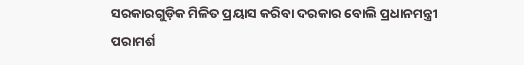ସରକାରଗୁଡ଼ିକ ମିଳିତ ପ୍ରୟାସ କରିବା ଦରକାର ବୋଲି ପ୍ରଧାନମନ୍ତ୍ରୀ ପରାମର୍ଶ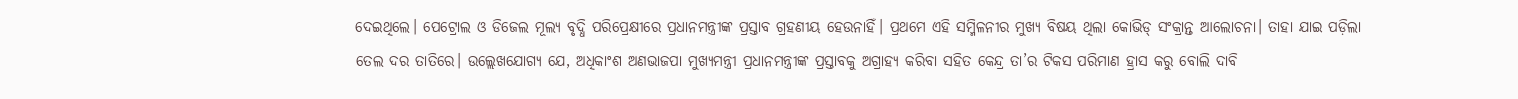ଦେଇଥିଲେ। ପେଟ୍ରୋଲ ଓ ଡିଜେଲ ମୂଲ୍ୟ ବୃଦ୍ଧି ପରିପ୍ରେକ୍ଷୀରେ ପ୍ରଧାନମନ୍ତ୍ରୀଙ୍କ ପ୍ରସ୍ତାବ ଗ୍ରହଣୀୟ ହେଉନାହିଁ। ପ୍ରଥମେ ଏହି ସମ୍ମିଳନୀର ମୁଖ୍ୟ ବିଷୟ ଥିଲା କୋଭିଡ୍‌ ସଂକ୍ରାନ୍ତ ଆଲୋଚନା। ତାହା ଯାଇ ପଡ଼ିଲା ତେଲ ଦର ତାତିରେ। ଉଲ୍ଲେଖଯୋଗ୍ୟ ଯେ, ଅଧିକାଂଶ ଅଣଭାଜପା ମୁଖ୍ୟମନ୍ତ୍ରୀ ପ୍ରଧାନମନ୍ତ୍ରୀଙ୍କ ପ୍ରସ୍ତାବକୁ ଅଗ୍ରାହ୍ୟ କରିବା ସହିତ କେନ୍ଦ୍ର ତା’ର ଟିକସ ପରିମାଣ ହ୍ରାସ କରୁ ବୋଲି ଦାବି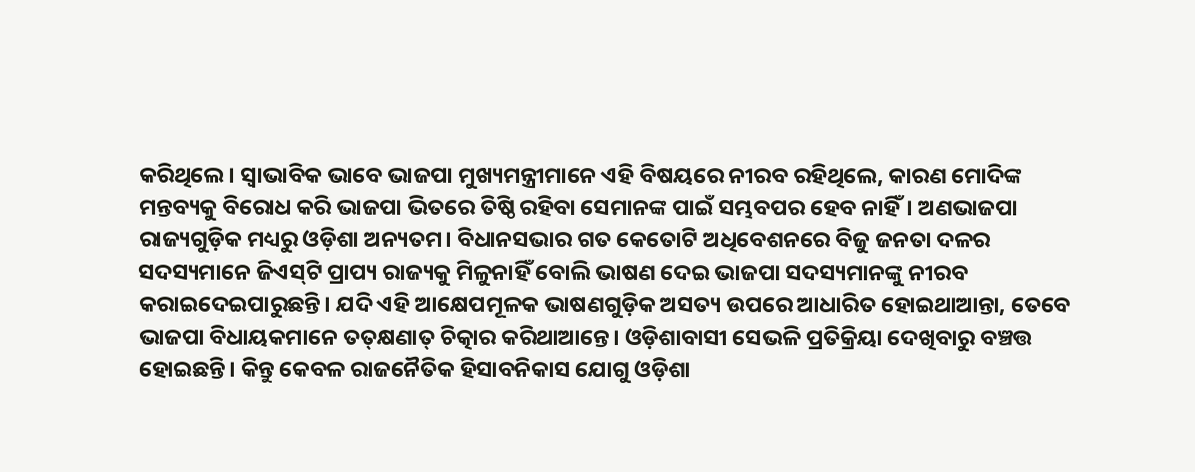କରିଥିଲେ। ସ୍ବାଭାବିକ ଭାବେ ଭାଜପା ମୁଖ୍ୟମନ୍ତ୍ରୀମାନେ ଏହି ବିଷୟରେ ନୀରବ ରହିଥିଲେ, କାରଣ ମୋଦିଙ୍କ ମନ୍ତବ୍ୟକୁ ବିରୋଧ କରି ଭାଜପା ଭିତରେ ତିଷ୍ଠି ରହିବା ସେମାନଙ୍କ ପାଇଁ ସମ୍ଭବପର ହେବ ନାହିଁ। ଅଣଭାଜପା ରାଜ୍ୟଗୁଡ଼ିକ ମଧ୍ୟରୁ ଓଡ଼ିଶା ଅନ୍ୟତମ। ବିଧାନସଭାର ଗତ କେତୋଟି ଅଧିବେଶନରେ ବିଜୁ ଜନତା ଦଳର ସଦସ୍ୟମାନେ ଜିଏସ୍‌ଟି ପ୍ରାପ୍ୟ ରାଜ୍ୟକୁ ମିଳୁନାହିଁ ବୋଲି ଭାଷଣ ଦେଇ ଭାଜପା ସଦସ୍ୟମାନଙ୍କୁ ନୀରବ କରାଇଦେଇପାରୁଛନ୍ତି। ଯଦି ଏହି ଆକ୍ଷେପମୂଳକ ଭାଷଣଗୁଡ଼ିକ ଅସତ୍ୟ ଉପରେ ଆଧାରିତ ହୋଇଥାଆନ୍ତା, ତେବେ ଭାଜପା ବିଧାୟକମାନେ ତତ୍‌କ୍ଷଣାତ୍‌ ଚିତ୍କାର କରିଥାଆନ୍ତେ। ଓଡ଼ିଶାବାସୀ ସେଭଳି ପ୍ରତିକ୍ରିୟା ଦେଖିବାରୁ ବଞ୍ଚତ୍ତ ହୋଇଛନ୍ତି। କିନ୍ତୁ କେବଳ ରାଜନୈତିକ ହିସାବନିକାସ ଯୋଗୁ ଓଡ଼ିଶା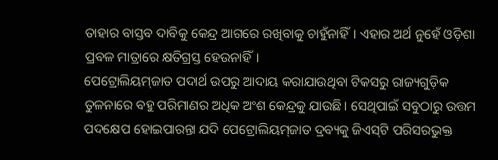ତାହାର ବାସ୍ତବ ଦାବିକୁ କେନ୍ଦ୍ର ଆଗରେ ରଖିବାକୁ ଚାହୁଁନାହିଁ। ଏହାର ଅର୍ଥ ନୁହେଁ ଓଡ଼ିଶା ପ୍ରବଳ ମାତ୍ରାରେ କ୍ଷତିଗ୍ରସ୍ତ ହେଉନାହିଁ।
ପେଟ୍ରୋଲିୟମ୍‌ଜାତ ପଦାର୍ଥ ଉପରୁ ଆଦାୟ କରାଯାଉଥିବା ଟିକସରୁ ରାଜ୍ୟଗୁଡ଼ିକ ତୁଳନାରେ ବହୁ ପରିମାଣର ଅଧିକ ଅଂଶ କେନ୍ଦ୍ରକୁ ଯାଉଛି। ସେଥିପାଇଁ ସବୁଠାରୁ ଉତ୍ତମ ପଦକ୍ଷେପ ହୋଇପାରନ୍ତା ଯଦି ପେଟ୍ରୋଲିୟମ୍‌ଜାତ ଦ୍ରବ୍ୟକୁ ଜିଏସ୍‌ଟି ପରିସରଭୁକ୍ତ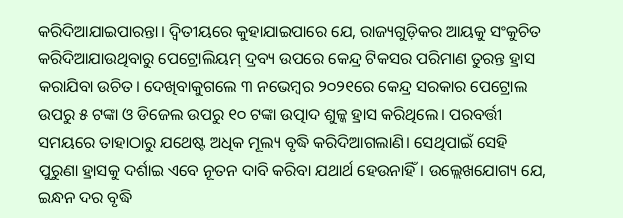କରିଦିଆଯାଇପାରନ୍ତା। ଦ୍ୱିତୀୟରେ କୁହାଯାଇପାରେ ଯେ, ରାଜ୍ୟଗୁଡ଼ିକର ଆୟକୁ ସଂକୁଚିତ କରିଦିଆଯାଉଥିବାରୁ ପେଟ୍ରୋଲିୟମ୍‌ ଦ୍ରବ୍ୟ ଉପରେ କେନ୍ଦ୍ର ଟିକସର ପରିମାଣ ତୁରନ୍ତ ହ୍ରାସ କରାଯିବା ଉଚିତ। ଦେଖିବାକୁଗଲେ ୩ ନଭେମ୍ବର ୨୦୨୧ରେ କେନ୍ଦ୍ର ସରକାର ପେଟ୍ରୋଲ ଉପରୁ ୫ ଟଙ୍କା ଓ ଡିଜେଲ ଉପରୁ ୧୦ ଟଙ୍କା ଉତ୍ପାଦ ଶୁଳ୍କ ହ୍ରାସ କରିଥିଲେ। ପରବର୍ତ୍ତୀ ସମୟରେ ତାହାଠାରୁ ଯଥେଷ୍ଟ ଅଧିକ ମୂଲ୍ୟ ବୃଦ୍ଧି କରିଦିଆଗଲାଣି। ସେଥିପାଇଁ ସେହି ପୁରୁଣା ହ୍ରାସକୁ ଦର୍ଶାଇ ଏବେ ନୂତନ ଦାବି କରିବା ଯଥାର୍ଥ ହେଉନାହିଁ। ଉଲ୍ଲେଖଯୋଗ୍ୟ ଯେ, ଇନ୍ଧନ ଦର ବୃଦ୍ଧି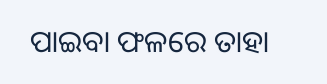ପାଇବା ଫଳରେ ତାହା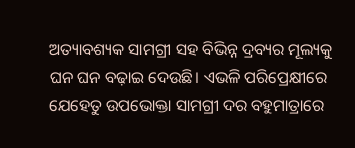ଅତ୍ୟାବଶ୍ୟକ ସାମଗ୍ରୀ ସହ ବିଭିନ୍ନ ଦ୍ରବ୍ୟର ମୂଲ୍ୟକୁ ଘନ ଘନ ବଢ଼ାଇ ଦେଉଛି। ଏଭଳି ପରିପ୍ରେକ୍ଷୀରେ ଯେହେତୁ ଉପଭୋକ୍ତା ସାମଗ୍ରୀ ଦର ବହୁମାତ୍ରାରେ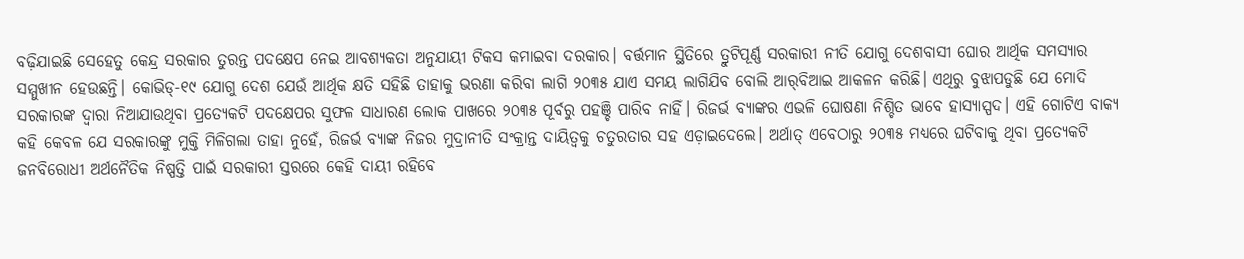ବଢ଼ିଯାଇଛି ସେହେତୁ କେନ୍ଦ୍ର ସରକାର ତୁରନ୍ତ ପଦକ୍ଷେପ ନେଇ ଆବଶ୍ୟକତା ଅନୁଯାୟୀ ଟିକସ କମାଇବା ଦରକାର। ବର୍ତ୍ତମାନ ସ୍ଥିତିରେ ତ୍ରୁଟିପୂର୍ଣ୍ଣ ସରକାରୀ ନୀତି ଯୋଗୁ ଦେଶବାସୀ ଘୋର ଆର୍ଥିକ ସମସ୍ୟାର ସମ୍ମୁଖୀନ ହେଉଛନ୍ତି। କୋଭିଡ୍‌-୧୯ ଯୋଗୁ ଦେଶ ଯେଉଁ ଆର୍ଥିକ କ୍ଷତି ସହିଛି ତାହାକୁ ଭରଣା କରିବା ଲାଗି ୨୦୩୫ ଯାଏ ସମୟ ଲାଗିଯିବ ବୋଲି ଆର୍‌ବିଆଇ ଆକଳନ କରିଛି। ଏଥିରୁ ବୁଝାପଡୁଛି ଯେ ମୋଦି ସରକାରଙ୍କ ଦ୍ୱାରା ନିଆଯାଉଥିବା ପ୍ରତ୍ୟେକଟି ପଦକ୍ଷେପର ସୁଫଳ ସାଧାରଣ ଲୋକ ପାଖରେ ୨୦୩୫ ପୂର୍ବରୁ ପହଞ୍ଚି ପାରିବ ନାହିଁ। ରିଜର୍ଭ ବ୍ୟାଙ୍କର ଏଭଳି ଘୋଷଣା ନିଶ୍ଚିତ ଭାବେ ହାସ୍ୟାସ୍ପଦ। ଏହି ଗୋଟିଏ ବାକ୍ୟ କହି କେବଳ ଯେ ସରକାରଙ୍କୁ ମୁକ୍ତି ମିଳିଗଲା ତାହା ନୁହେଁ, ରିଜର୍ଭ ବ୍ୟାଙ୍କ ନିଜର ମୁଦ୍ରାନୀତି ସଂକ୍ରାନ୍ତ ଦାୟିତ୍ୱକୁ ଚତୁରତାର ସହ ଏଡ଼ାଇଦେଲେ। ଅର୍ଥାତ୍‌ ଏବେଠାରୁ ୨୦୩୫ ମଧ୍ୟରେ ଘଟିବାକୁ ଥିବା ପ୍ରତ୍ୟେକଟି ଜନବିରୋଧୀ ଅର୍ଥନୈତିକ ନିଷ୍ପତ୍ତି ପାଇଁ ସରକାରୀ ସ୍ତରରେ କେହି ଦାୟୀ ରହିବେ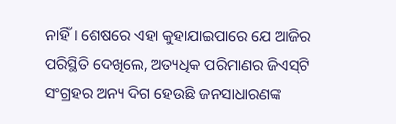ନାହିଁ। ଶେଷରେ ଏହା କୁହାଯାଇପାରେ ଯେ ଆଜିର ପରିସ୍ଥିତି ଦେଖିଲେ, ଅତ୍ୟଧିକ ପରିମାଣର ଜିଏସ୍‌ଟି ସଂଗ୍ରହର ଅନ୍ୟ ଦିଗ ହେଉଛି ଜନସାଧାରଣଙ୍କ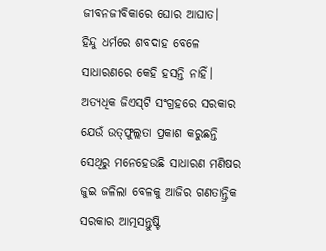ଜୀବନଜୀବିକାରେ ଘୋର ଆଘାତ।
ହିନ୍ଦୁ ଧର୍ମରେ ଶବଦାହ ବେଳେ ସାଧାରଣରେ କେହି ହସନ୍ତି ନାହିଁ। ଅତ୍ୟଧିକ ଜିଏସ୍‌ଟି ସଂଗ୍ରହରେ ସରକାର ଯେଉଁ ଉତ୍‌ଫୁଲ୍ଲତା ପ୍ରକାଶ କରୁଛନ୍ତି ସେଥିରୁ ମନେହେଉଛି ସାଧାରଣ ମଣିଷର ଜୁଇ ଜଳିଲା ବେଳକୁ ଆଜିର ଗଣତାନ୍ତ୍ରିକ ସରକାର ଆତ୍ମସନ୍ତୁଷ୍ଟି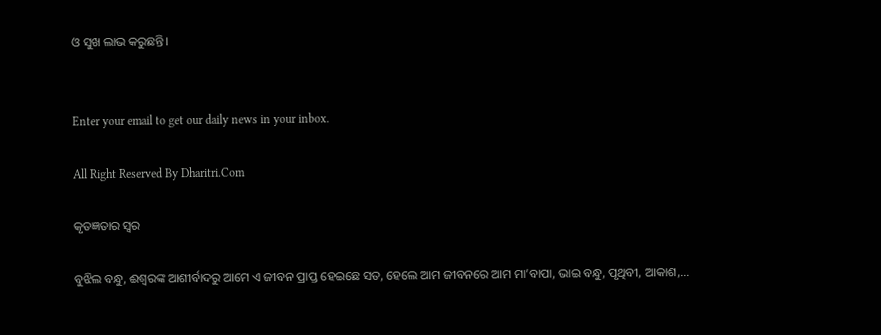ଓ ସୁଖ ଲାଭ କରୁଛନ୍ତି।


Enter your email to get our daily news in your inbox.

All Right Reserved By Dharitri.Com

କୃତଜ୍ଞତାର ସ୍ବର

ବୁଝିଲ ବନ୍ଧୁ, ଈଶ୍ବରଙ୍କ ଆଶୀର୍ବାଦରୁ ଆମେ ଏ ଜୀବନ ପ୍ରାପ୍ତ ହେଇଛେ ସତ, ହେଲେ ଆମ ଜୀବନରେ ଆମ ମା’ବାପା, ଭାଇ ବନ୍ଧୁ, ପୃଥିବୀ, ଆକାଶ,...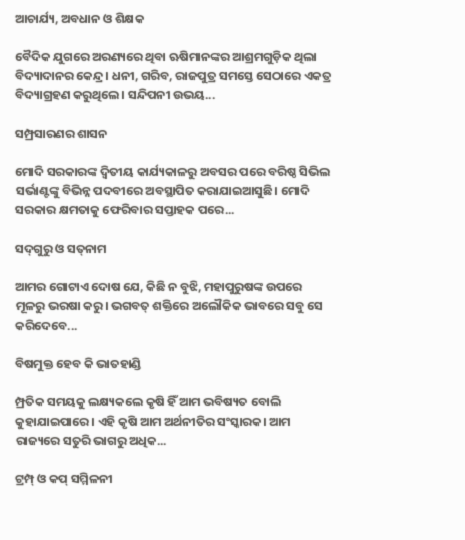ଆଚାର୍ଯ୍ୟ, ଅବଧାନ ଓ ଶିକ୍ଷକ

ବୈଦିକ ଯୁଗରେ ଅରଣ୍ୟରେ ଥିବା ଋଷିମାନଙ୍କର ଆଶ୍ରମଗୁଡ଼ିକ ଥିଲା ବିଦ୍ୟାଦାନର କେନ୍ଦ୍ର। ଧନୀ, ଗରିବ, ରାଜପୁତ୍ର ସମସ୍ତେ ସେଠାରେ ଏକତ୍ର ବିଦ୍ୟାଗ୍ରହଣ କରୁଥିଲେ। ସନ୍ଦିପନୀ ଉଭୟ...

ସମ୍ପ୍ରସାରଣର ଶାସନ

ମୋଦି ସରକାରଙ୍କ ଦ୍ୱିତୀୟ କାର୍ଯ୍ୟକାଳରୁ ଅବସର ପରେ ବରିଷ୍ଠ ସିଭିଲ ସର୍ଭାଣ୍ଟଙ୍କୁ ବିଭିନ୍ନ ପଦବୀରେ ଅବସ୍ଥାପିତ କରାଯାଇଆସୁଛି। ମୋଦି ସରକାର କ୍ଷମତାକୁ ଫେରିବାର ସପ୍ତାହକ ପରେ...

ସଦ୍‌ଗୁରୁ ଓ ସତ୍‌ନାମ

ଆମର ଗୋଟାଏ ଦୋଷ ଯେ, କିଛି ନ ବୁଝି, ମହାପୁରୁଷଙ୍କ ଉପରେ ମୂଳରୁ ଭରଷା କରୁ। ଭଗବତ୍‌ ଶକ୍ତିରେ ଅଲୌକିକ ଭାବରେ ସବୁ ସେ କରିଦେବେ...

ବିଷମୁକ୍ତ ହେବ କି ଭାତହାଣ୍ଡି

ମ୍ପ୍ରତିକ ସମୟକୁ ଲକ୍ଷ୍ୟକଲେ କୃଷି ହିଁ ଆମ ଭବିଷ୍ୟତ ବୋଲି କୁହାଯାଇପାରେ। ଏହି କୃଷି ଆମ ଅର୍ଥନୀତିର ସଂସ୍କାରକ। ଆମ ରାଜ୍ୟରେ ସତୁରି ଭାଗରୁ ଅଧିକ...

ଟ୍ରମ୍ପ୍‌ ଓ କପ୍‌ ସମ୍ମିଳନୀ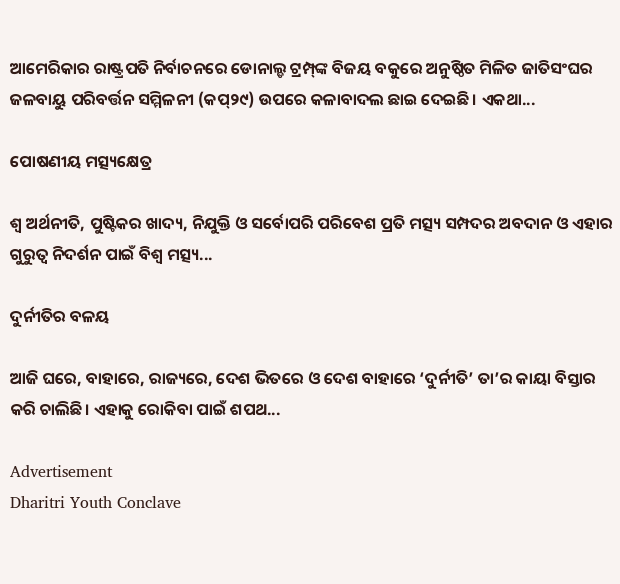ଆମେରିକାର ରାଷ୍ଟ୍ରପତି ନିର୍ବାଚନରେ ଡୋନାଲ୍ଡ ଟ୍ରମ୍ପ୍‌ଙ୍କ ବିଜୟ ବକୁରେ ଅନୁଷ୍ଠିତ ମିଳିତ ଜାତିସଂଘର ଜଳବାୟୁ ପରିବର୍ତ୍ତନ ସମ୍ମିଳନୀ (କପ୍‌୨୯) ଉପରେ କଳାବାଦଲ ଛାଇ ଦେଇଛି। ଏକଥା...

ପୋଷଣୀୟ ମତ୍ସ୍ୟକ୍ଷେତ୍ର

ଶ୍ୱ ଅର୍ଥନୀତି, ପୁଷ୍ଟିକର ଖାଦ୍ୟ, ନିଯୁକ୍ତି ଓ ସର୍ବୋପରି ପରିବେଶ ପ୍ରତି ମତ୍ସ୍ୟ ସମ୍ପଦର ଅବଦାନ ଓ ଏହାର ଗୁରୁତ୍ୱ ନିଦର୍ଶନ ପାଇଁ ବିଶ୍ୱ ମତ୍ସ୍ୟ...

ଦୁର୍ନୀତିର ବଳୟ

ଆଜି ଘରେ, ବାହାରେ, ରାଜ୍ୟରେ, ଦେଶ ଭିତରେ ଓ ଦେଶ ବାହାରେ ‘ଦୁର୍ନୀତି’ ତା’ର କାୟା ବିସ୍ତାର କରି ଚାଲିଛି। ଏହାକୁ ରୋକିବା ପାଇଁ ଶପଥ...

Advertisement
Dharitri Youth Conclave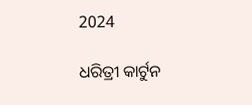2024

ଧରିତ୍ରୀ କାର୍ଟୁନ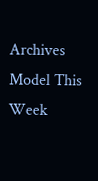Archives
Model This Week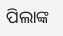ପିଲାଙ୍କ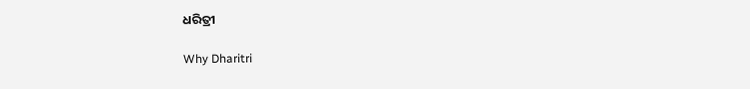ଧରିତ୍ରୀ

Why Dharitri